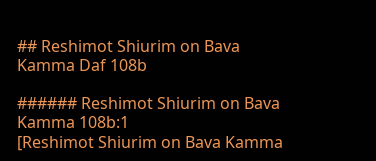## Reshimot Shiurim on Bava Kamma Daf 108b

###### Reshimot Shiurim on Bava Kamma 108b:1
[Reshimot Shiurim on Bava Kamma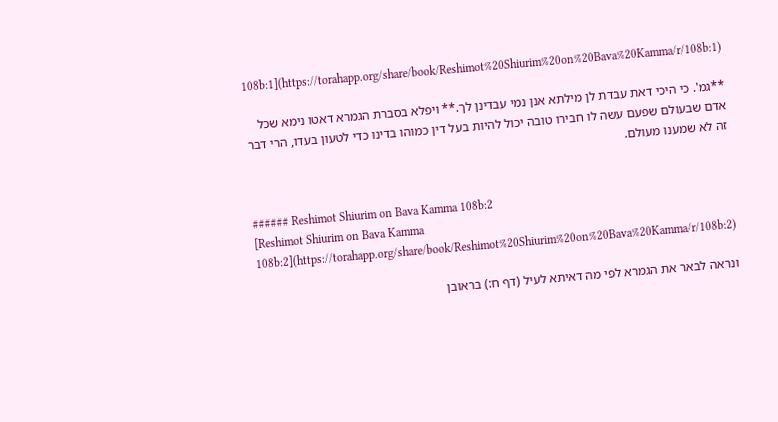108b:1](https://torahapp.org/share/book/Reshimot%20Shiurim%20on%20Bava%20Kamma/r/108b:1)

**גמ'. כי היכי דאת עבדת לן מילתא אנן נמי עבדינן לך.** ויפלא בסברת הגמרא דאטו נימא שכל אדם שבעולם שפעם עשה לו חבירו טובה יכול להיות בעל דין כמוהו בדינו כדי לטעון בעדו, הרי דבר זה לא שמענו מעולם.


###### Reshimot Shiurim on Bava Kamma 108b:2
[Reshimot Shiurim on Bava Kamma 108b:2](https://torahapp.org/share/book/Reshimot%20Shiurim%20on%20Bava%20Kamma/r/108b:2)

ונראה לבאר את הגמרא לפי מה דאיתא לעיל (דף ח:) בראובן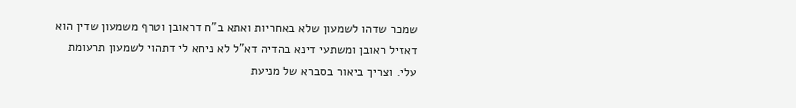שמכר שדהו לשמעון שלא באחריות ואתא ב"ח דראובן וטרף משמעון שדין הוא דאזיל ראובן ומשתעי דינא בהדיה דא"ל לא ניחא לי דתהוי לשמעון תרעומת עלי. וצריך ביאור בסברא של מניעת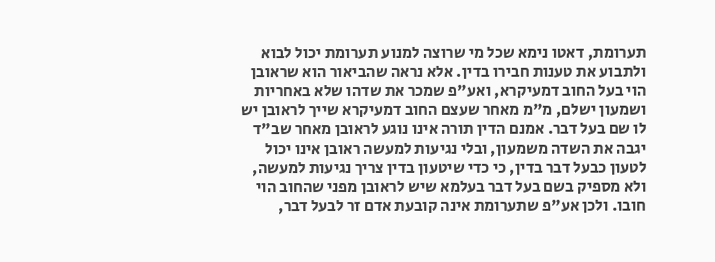תערומת, דאטו נימא שכל מי שרוצה למנוע תערומת יכול לבוא ולתבוע את טענות חבירו בדין. אלא נראה שהביאור הוא שראובן הוי בעל החוב דמעיקרא, ואע"פ שמכר את שדהו שלא באחריות ושמעון ישלם, מ"מ מאחר שעצם החוב דמעיקרא שייך לראובן יש לו שם בעל דבר. אמנם הדין תורה אינו נוגע לראובן מאחר שב"ד יגבה את השדה משמעון, ובלי נגיעות למעשה ראובן אינו יכול לטעון כבעל דבר בדין, כי כדי שיטעון בדין צריך נגיעות למעשה, ולא מספיק בשם בעל דבר בעלמא שיש לראובן מפני שהחוב הוי חובו. ולכן אע"פ שתערומת אינה קובעת אדם זר לבעל דבר,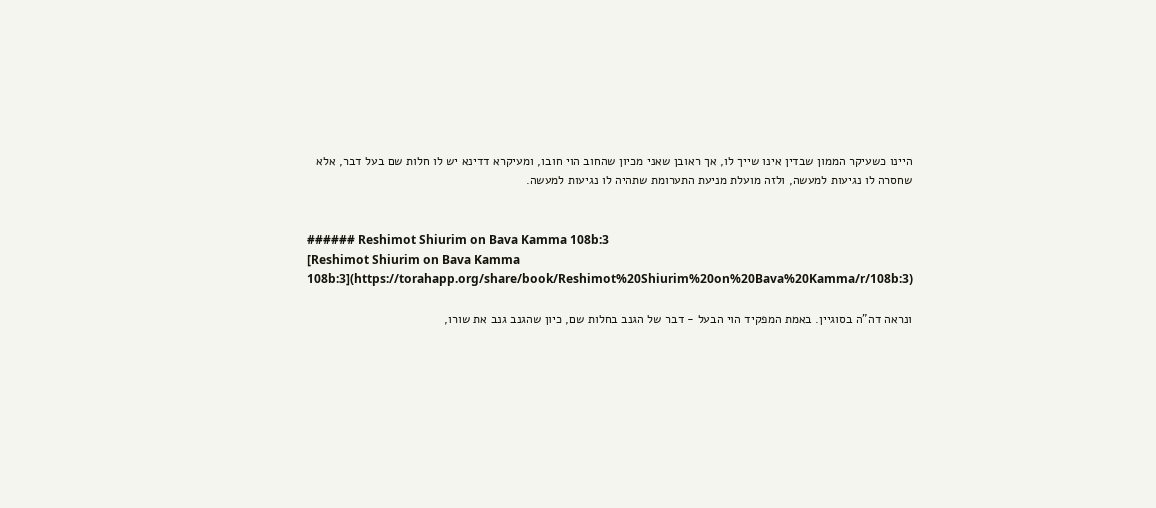היינו כשעיקר הממון שבדין אינו שייך לו, אך ראובן שאני מכיון שהחוב הוי חובו, ומעיקרא דדינא יש לו חלות שם בעל דבר, אלא שחסרה לו נגיעות למעשה, ולזה מועלת מניעת התערומת שתהיה לו נגיעות למעשה.


###### Reshimot Shiurim on Bava Kamma 108b:3
[Reshimot Shiurim on Bava Kamma 108b:3](https://torahapp.org/share/book/Reshimot%20Shiurim%20on%20Bava%20Kamma/r/108b:3)

ונראה דה"ה בסוגיין. באמת המפקיד הוי הבעל - דבר של הגנב בחלות שם, כיון שהגנב גנב את שורו,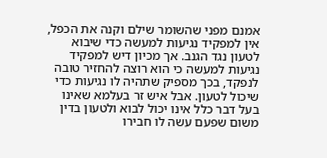אמנם מפני שהשומר שילם וקנה את הכפל, אין למפקיד נגיעות למעשה כדי שיבוא לטעון נגד הגנב. אך מכיון דיש למפקיד נגיעות למעשה כי הוא רוצה להחזיר טובה לנפקד, בכך מספיק שתהיה לו נגיעות כדי שיכול לטעון. אבל איש זר בעלמא שאינו בעל דבר כלל אינו יכול לבוא ולטעון בדין משום שפעם עשה לו חבירו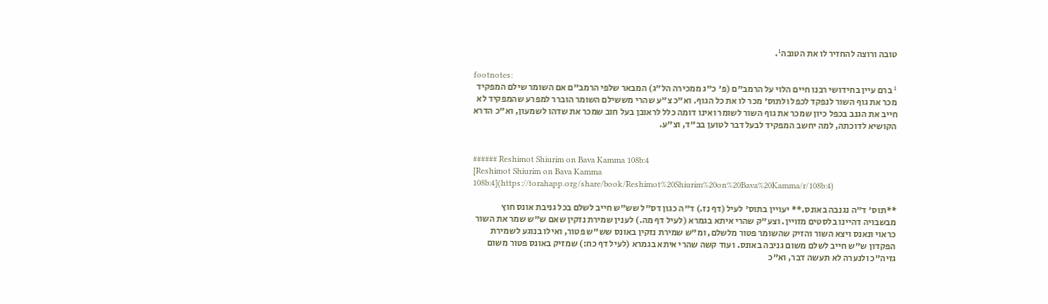טובה ורוצה להחזיר לו את הטובה¹.

footnotes:
¹ ברם עיין בחידושי רבנו חיים הלוי על הרמב"ם (פ' כ"ג ממכירה הל"ג) המבאר שלפי הרמב"ם אם השומר שילם המפקיד מכר את גוף השור לנפקד לכפל ולתוס' מכר לו את כל הגוף. וא"כ צ"ע שהרי מששילם השומר הוברר למפרע שהמפקיד לא חייב את הגנב בכפל כיון שמכר את גוף השור לשומר ואינו דומה כלל לראובן בעל חוב שמכר את שדהו לשמעון, וא"כ הדרא הקושיא לדוכתה, למה יחשב המפקיד לבעל דבר לטוען בב"ד, וצ"ע.


###### Reshimot Shiurim on Bava Kamma 108b:4
[Reshimot Shiurim on Bava Kamma 108b:4](https://torahapp.org/share/book/Reshimot%20Shiurim%20on%20Bava%20Kamma/r/108b:4)

**תוס' ד"ה נגנבה באונס.** יעויין בתוס' לעיל (דף נז.) ד"ה כגון דס"ל שש"ש חייב לשלם בכל גניבת אונס חוץ מבשבויה דהיינו בלסטים מזויין. וצע"ק שהרי איתא בגמרא (לעיל דף מה.) לענין שמירת נזקין שאם ש"ש שמר את השור כראוי ונאנס ויצא השור והזיק שהשומר פטור מלשלם, ומ"ש שמירת נזקין באונס שש"ש פטור, ואילו בנוגע לשמירת הפקדון ש"ש חייב לשלם משום גניבה באונס. ועוד קשה שהרי איתא בגמרא (לעיל דף כח:) שמזיק באונס פטור משום גזיה"כ ולנערה לא תעשה דבר, וא"כ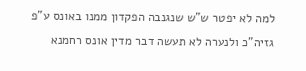למה לא יפטר ש"ש שנגנבה הפקדון ממנו באונס ע"פ גזיה"כ ולנערה לא תעשה דבר מדין אונס רחמנא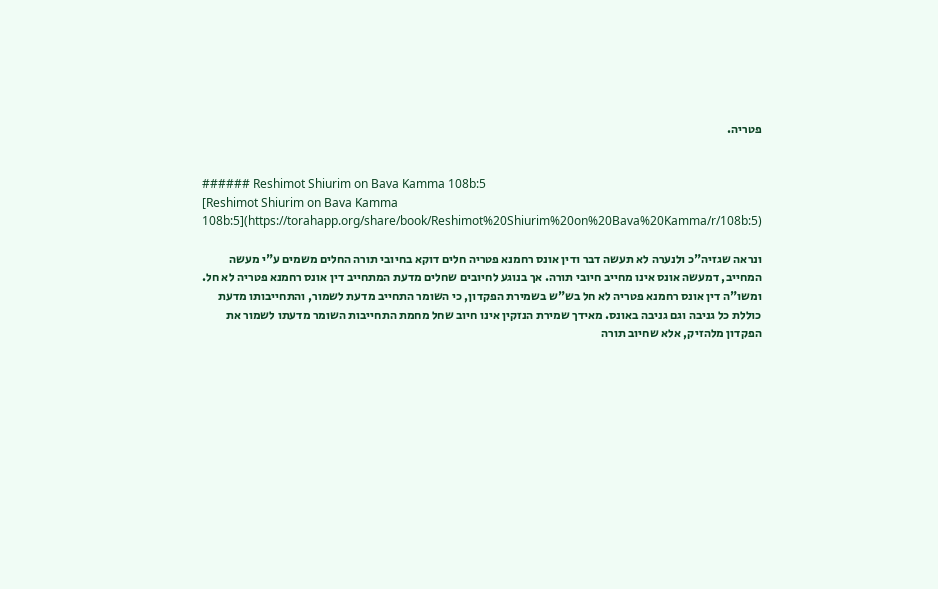פטריה.


###### Reshimot Shiurim on Bava Kamma 108b:5
[Reshimot Shiurim on Bava Kamma 108b:5](https://torahapp.org/share/book/Reshimot%20Shiurim%20on%20Bava%20Kamma/r/108b:5)

ונראה שגזיה"כ ולנערה לא תעשה דבר ודין אונס רחמנא פטריה חלים דוקא בחיובי תורה החלים משמים ע"י מעשה המחייב, דמעשה אונס אינו מחייב חיובי תורה. אך בנוגע לחיובים שחלים מדעת המתחייב דין אונס רחמנא פטריה לא חל. ומשו"ה דין אונס רחמנא פטריה לא חל בש"ש בשמירת הפקדון, כי השומר התחייב מדעת לשמור, והתחייבותו מדעת כוללת כל גניבה וגם גניבה באונס. מאידך שמירת הנזקין אינו חיוב שחל מחמת התחייבות השומר מדעתו לשמור את הפקדון מלהזיק, אלא שחיוב תורה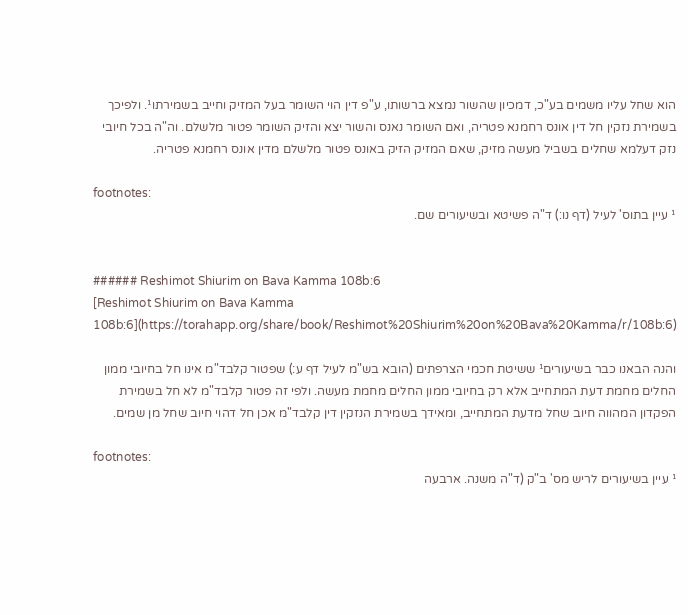הוא שחל עליו משמים בע"כ, דמכיון שהשור נמצא ברשותו, ע"פ דין הוי השומר בעל המזיק וחייב בשמירתו¹. ולפיכך בשמירת נזקין חל דין אונס רחמנא פטריה, ואם השומר נאנס והשור יצא והזיק השומר פטור מלשלם. וה"ה בכל חיובי נזק דעלמא שחלים בשביל מעשה מזיק, שאם המזיק הזיק באונס פטור מלשלם מדין אונס רחמנא פטריה.

footnotes:
¹ עיין בתוס' לעיל (דף נו:) ד"ה פשיטא ובשיעורים שם.


###### Reshimot Shiurim on Bava Kamma 108b:6
[Reshimot Shiurim on Bava Kamma 108b:6](https://torahapp.org/share/book/Reshimot%20Shiurim%20on%20Bava%20Kamma/r/108b:6)

והנה הבאנו כבר בשיעורים¹ ששיטת חכמי הצרפתים (הובא בש"מ לעיל דף ע:) שפטור קלבד"מ אינו חל בחיובי ממון החלים מחמת דעת המתחייב אלא רק בחיובי ממון החלים מחמת מעשה. ולפי זה פטור קלבד"מ לא חל בשמירת הפקדון המהווה חיוב שחל מדעת המתחייב, ומאידך בשמירת הנזקין דין קלבד"מ אכן חל דהוי חיוב שחל מן שמים.

footnotes:
¹ עיין בשיעורים לריש מס' ב"ק (ד"ה משנה. ארבעה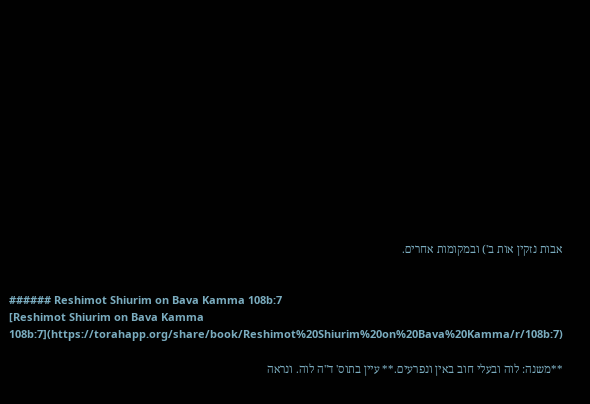אבות נזקין אות ב') ובמקומות אחרים.


###### Reshimot Shiurim on Bava Kamma 108b:7
[Reshimot Shiurim on Bava Kamma 108b:7](https://torahapp.org/share/book/Reshimot%20Shiurim%20on%20Bava%20Kamma/r/108b:7)

**משנה: לוה ובעלי חוב באין ונפרעים.** עיין בתוס' ד"ה לוה. ונראה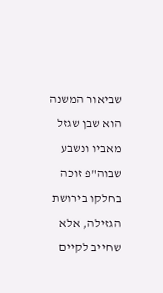שביאור המשנה הוא שבן שגזל מאביו ונשבע שבוה"פ זוכה בחלקו בירושת הגזילה, אלא שחייב לקיים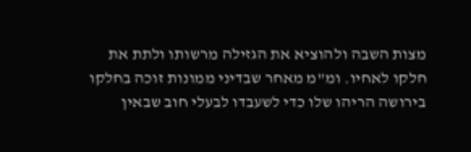מצות השבה ולהוציא את הגזילה מרשותו ולתת את חלקו לאחיו. ומ"מ מאחר שבדיני ממונות זוכה בחלקו בירושה הריהו שלו כדי לשעבדו לבעלי חוב שבאין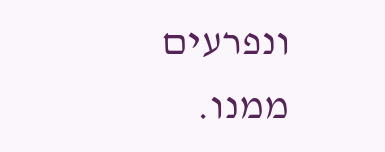ונפרעים ממנו.